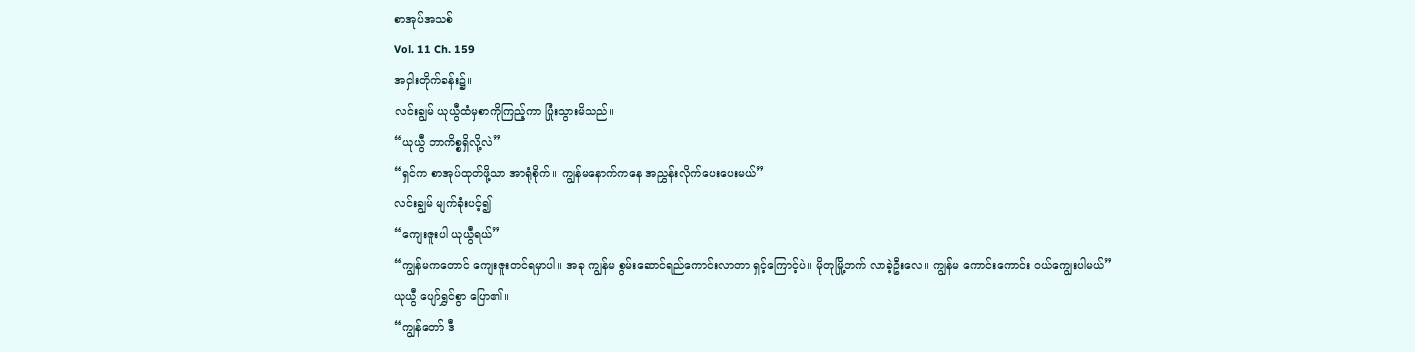စာအုပ်အသစ်
Vol. 11 Ch. 159
အငှါးတိုက်ခန်း၌။
လင်းချွမ် ယုယွီထံမှစာကိုကြည့်ကာ ပြုံးသွားမိသည်။
“ယုယွီ ဘာကိစ္စရှိလို့လဲ”
“ရှင်က စာအုပ်ထုတ်ဖို့သာ အာရုံစိုက်။ ကျွန်မနောက်ကနေ အညွှန်းလိုက်ပေးပေးမယ်”
လင်းချွမ် မျက်ခုံးပင့်၍
“ကျေးဇူးပါ ယုယွီရယ်”
“ကျွန်မကတောင် ကျေးဇူးတင်ရမှာပါ။ အခု ကျွန်မ စွမ်းဆောင်ရည်ကောင်းလာတာ ရှင့်ကြောင့်ပဲ။ မိုတုမြို့ဘက် လာခဲ့ဦးလေ။ ကျွန်မ ကောင်းကောင်း ဝယ်ကျွေးပါမယ်”
ယုယွီ ပျော်ရွှင်စွာ ပြော၏။
“ကျွန်တော် ဒီ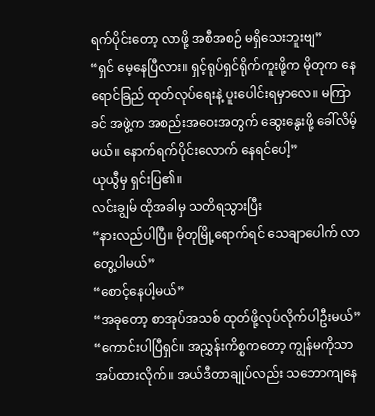ရက်ပိုင်းတော့ လာဖို့ အစီအစဉ် မရှိသေးဘူးဗျ”
“ရှင် မေ့နေပြီလား။ ရှင့်ရုပ်ရှင်ရိုက်ကူးဖို့က မိုတုက နေရောင်ခြည် ထုတ်လုပ်ရေးနဲ့ ပူးပေါင်းရမှာလေ။ မကြာခင် အဖွဲ့က အစည်းအဝေးအတွက် ဆွေးနွေးဖို့ ခေါ်လိမ့်မယ်။ နောက်ရက်ပိုင်းလောက် နေရင်ပေါ့”
ယုယွီမှ ရှင်းပြ၏။
လင်းချွမ် ထိုအခါမှ သတိရသွားပြီး
“နားလည်ပါပြီ။ မိုတုမြို့ရောက်ရင် သေချာပေါက် လာတွေ့ပါမယ်”
“စောင့်နေပါ့မယ်”
“အခုတော့ စာအုပ်အသစ် ထုတ်ဖို့လုပ်လိုက်ပါဦးမယ်”
“ကောင်းပါပြီရှင်။ အညွှန်းကိစ္စကတော့ ကျွန်မကိုသာ အပ်ထားလိုက်။ အယ်ဒီတာချုပ်လည်း သဘောကျနေ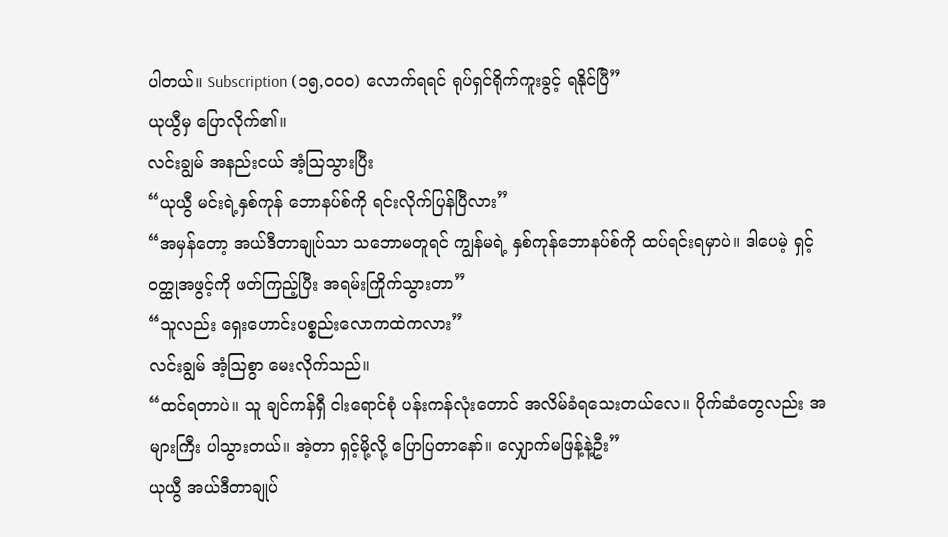ပါတယ်။ Subscription (၁၅,၀၀၀) လောက်ရရင် ရုပ်ရှင်ရိုက်ကူးခွင့် ရနိုင်ပြီ”
ယုယွီမှ ပြောလိုက်၏။
လင်းချွမ် အနည်းငယ် အံ့ဩသွားပြီး
“ယုယွီ မင်းရဲ့နှစ်ကုန် ဘောနပ်စ်ကို ရင်းလိုက်ပြန်ပြီလား”
“အမှန်တော့ အယ်ဒီတာချုပ်သာ သဘောမတူရင် ကျွန်မရဲ့ နှစ်ကုန်ဘောနပ်စ်ကို ထပ်ရင်းရမှာပဲ။ ဒါပေမဲ့ ရှင့်ဝတ္ထုအဖွင့်ကို ဖတ်ကြည့်ပြီး အရမ်းကြိုက်သွားတာ”
“သူလည်း ရှေးဟောင်းပစ္စည်းလောကထဲကလား”
လင်းချွမ် အံ့ဩစွာ မေးလိုက်သည်။
“ထင်ရတာပဲ။ သူ ချင်ကန်ရှီ ငါးရောင်စုံ ပန်းကန်လုံးတောင် အလိမ်ခံရသေးတယ်လေ။ ပိုက်ဆံတွေလည်း အများကြီး ပါသွားတယ်။ အဲ့တာ ရှင့်မို့လို့ ပြောပြတာနော်။ လျှောက်မဖြန့်နဲ့ဦး”
ယုယွီ အယ်ဒီတာချုပ်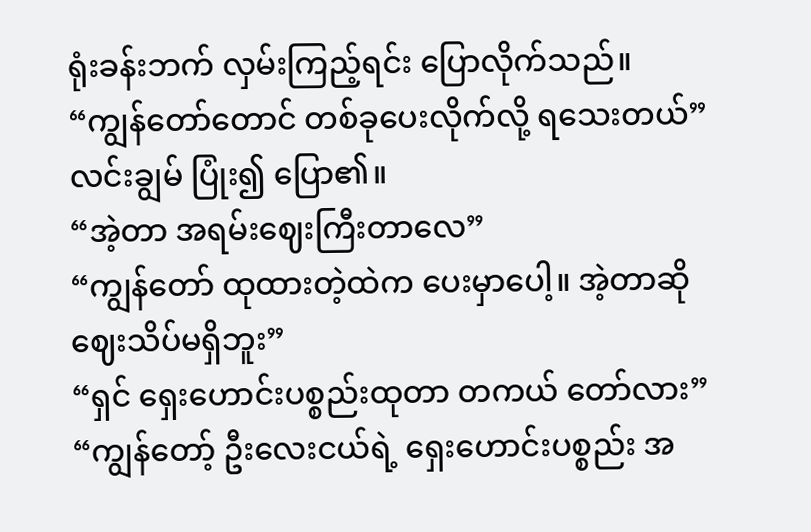ရုံးခန်းဘက် လှမ်းကြည့်ရင်း ပြောလိုက်သည်။
“ကျွန်တော်တောင် တစ်ခုပေးလိုက်လို့ ရသေးတယ်”
လင်းချွမ် ပြုံး၍ ပြော၏။
“အဲ့တာ အရမ်းဈေးကြီးတာလေ”
“ကျွန်တော် ထုထားတဲ့ထဲက ပေးမှာပေါ့။ အဲ့တာဆို ဈေးသိပ်မရှိဘူး”
“ရှင် ရှေးဟောင်းပစ္စည်းထုတာ တကယ် တော်လား”
“ကျွန်တော့် ဦးလေးငယ်ရဲ့ ရှေးဟောင်းပစ္စည်း အ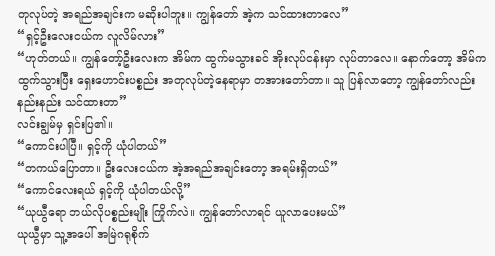တုလုပ်တဲ့ အရည်အချင်းက မဆိုးပါဘူး။ ကျွန်တော် အဲ့က သင်ထားတာလေ”
“ရှင့်ဦးလေးငယ်က လူလိမ်လား”
“ဟုတ်တယ်။ ကျွန်တော့်ဦးလေးက အိမ်က ထွက်မသွားခင် အိုးလုပ်ငန်းမှာ လုပ်တာလေ။ နောက်တော့ အိမ်ကထွက်သွားပြီး ရှေးဟောင်းပစ္စည်း အတုလုပ်တဲ့နေရာမှာ တအားတော်တာ။ သူ ပြန်လာတော့ ကျွန်တော်လည်း နည်းနည်း သင်ထားတာ”
လင်းချွမ်မှ ရှင်းပြ၏။
“ကောင်းပါပြီ။ ရှင့်ကို ယုံပါတယ်”
“တကယ်ပြောတာ။ ဦးလေးငယ်က အဲ့အရည်အချင်းတော့ အရမ်းရှိတယ်”
“ကောင်လေးရယ် ရှင့်ကို ယုံပါတယ်လို့”
“ယုယွီရော ဘယ်လိုပစ္စည်းမျိုး ကြိုက်လဲ။ ကျွန်တော်လာရင် ယူလာပေးမယ်”
ယုယွီမှာ သူ့အပေါ် အမြဲဂရုစိုက်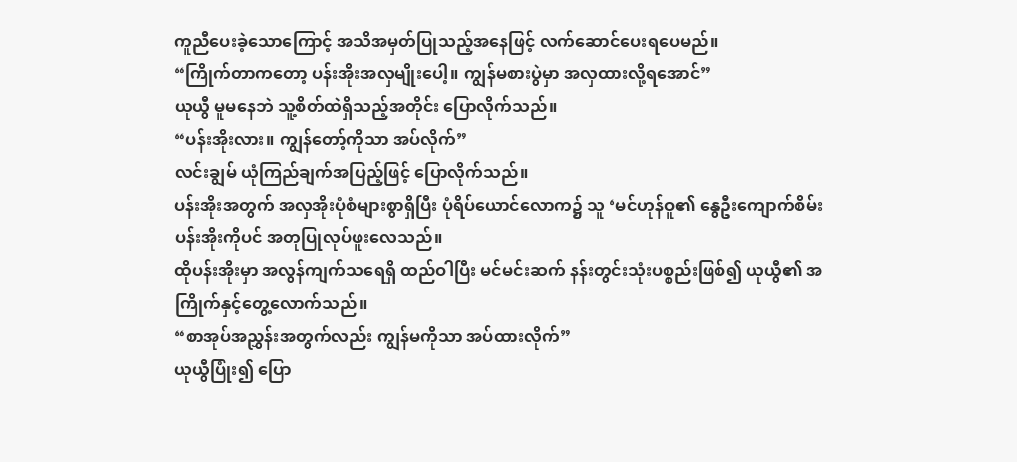ကူညီပေးခဲ့သောကြောင့် အသိအမှတ်ပြုသည့်အနေဖြင့် လက်ဆောင်ပေးရပေမည်။
“ကြိုက်တာကတော့ ပန်းအိုးအလှမျိုးပေါ့။ ကျွန်မစားပွဲမှာ အလှထားလို့ရအောင်”
ယုယွီ မူမနေဘဲ သူ့စိတ်ထဲရှိသည့်အတိုင်း ပြောလိုက်သည်။
“ပန်းအိုးလား။ ကျွန်တော့်ကိုသာ အပ်လိုက်”
လင်းချွမ် ယုံကြည်ချက်အပြည့်ဖြင့် ပြောလိုက်သည်။
ပန်းအိုးအတွက် အလှအိုးပုံစံများစွာရှိပြီး ပုံရိပ်ယောင်လောက၌ သူ ‘မင်ဟုန်ဝူ၏ နွေဦးကျောက်စိမ်း ပန်းအိုးကိုပင် အတုပြုလုပ်ဖူးလေသည်။
ထိုပန်းအိုးမှာ အလွန်ကျက်သရေရှိ ထည်ဝါပြီး မင်မင်းဆက် နန်းတွင်းသုံးပစ္စည်းဖြစ်၍ ယုယွီ၏ အကြိုက်နှင့်တွေ့လောက်သည်။
“စာအုပ်အညွှန်းအတွက်လည်း ကျွန်မကိုသာ အပ်ထားလိုက်”
ယုယွီပြုံး၍ ပြော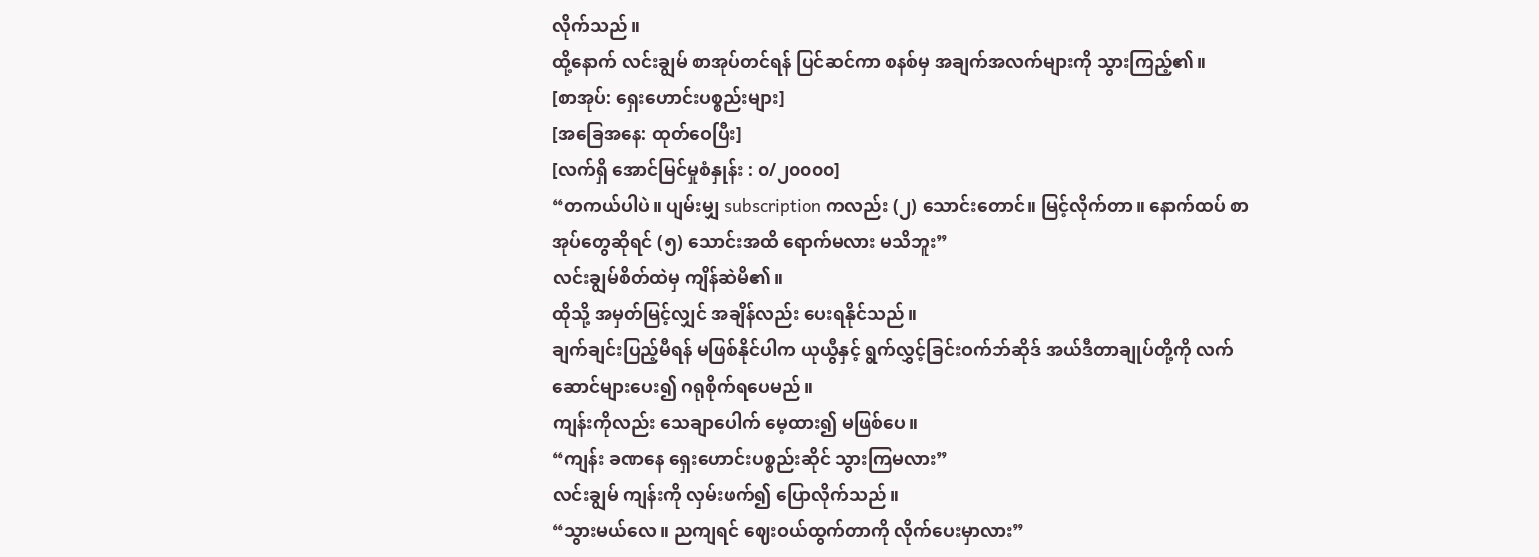လိုက်သည်။
ထို့နောက် လင်းချွမ် စာအုပ်တင်ရန် ပြင်ဆင်ကာ စနစ်မှ အချက်အလက်များကို သွားကြည့်၏။
[စာအုပ်: ရှေးဟောင်းပစ္စည်းများ]
[အခြေအနေ: ထုတ်ဝေပြီး]
[လက်ရှိ အောင်မြင်မှုစံနှုန်း : ၀/၂၀၀၀၀]
“တကယ်ပါပဲ။ ပျမ်းမျှ subscription ကလည်း (၂) သောင်းတောင်။ မြင့်လိုက်တာ။ နောက်ထပ် စာအုပ်တွေဆိုရင် (၅) သောင်းအထိ ရောက်မလား မသိဘူး”
လင်းချွမ်စိတ်ထဲမှ ကျိန်ဆဲမိ၏။
ထိုသို့ အမှတ်မြင့်လျှင် အချိန်လည်း ပေးရနိုင်သည်။
ချက်ချင်းပြည့်မီရန် မဖြစ်နိုင်ပါက ယုယွီနှင့် ရွက်လွှင့်ခြင်းဝက်ဘ်ဆိုဒ် အယ်ဒီတာချုပ်တို့ကို လက်ဆောင်များပေး၍ ဂရုစိုက်ရပေမည်။
ကျန်းကိုလည်း သေချာပေါက် မေ့ထား၍ မဖြစ်ပေ။
“ကျန်း ခဏနေ ရှေးဟောင်းပစ္စည်းဆိုင် သွားကြမလား”
လင်းချွမ် ကျန်းကို လှမ်းဖက်၍ ပြောလိုက်သည်။
“သွားမယ်လေ။ ညကျရင် ဈေးဝယ်ထွက်တာကို လိုက်ပေးမှာလား”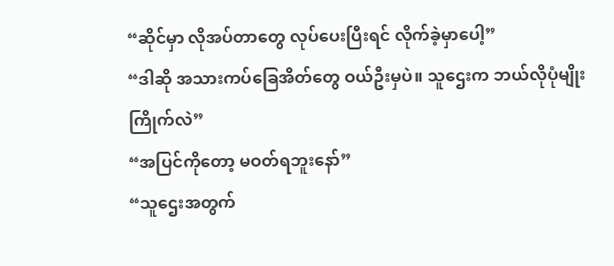“ဆိုင်မှာ လိုအပ်တာတွေ လုပ်ပေးပြီးရင် လိုက်ခဲ့မှာပေါ့”
“ဒါဆို အသားကပ်ခြေအိတ်တွေ ဝယ်ဦးမှပဲ။ သူဌေးက ဘယ်လိုပုံမျိုးကြိုက်လဲ”
“အပြင်ကိုတော့ မဝတ်ရဘူးနော်”
“သူဌေးအတွက်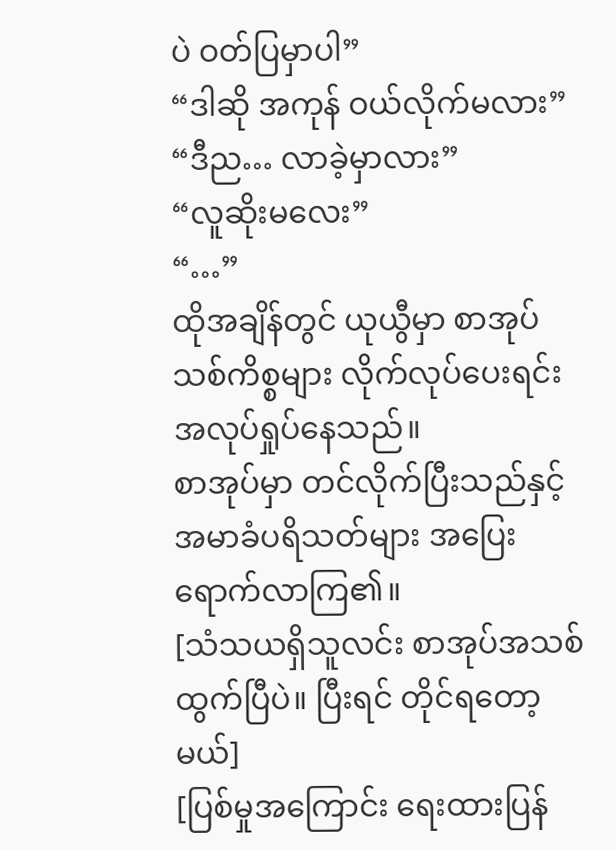ပဲ ဝတ်ပြမှာပါ”
“ဒါဆို အကုန် ဝယ်လိုက်မလား”
“ဒီည… လာခဲ့မှာလား”
“လူဆိုးမလေး”
“…”
ထိုအချိန်တွင် ယုယွီမှာ စာအုပ်သစ်ကိစ္စများ လိုက်လုပ်ပေးရင်း အလုပ်ရှုပ်နေသည်။
စာအုပ်မှာ တင်လိုက်ပြီးသည်နှင့် အမာခံပရိသတ်များ အပြေးရောက်လာကြ၏။
[သံသယရှိသူလင်း စာအုပ်အသစ် ထွက်ပြီပဲ။ ပြီးရင် တိုင်ရတော့မယ်]
[ပြစ်မှုအကြောင်း ရေးထားပြန်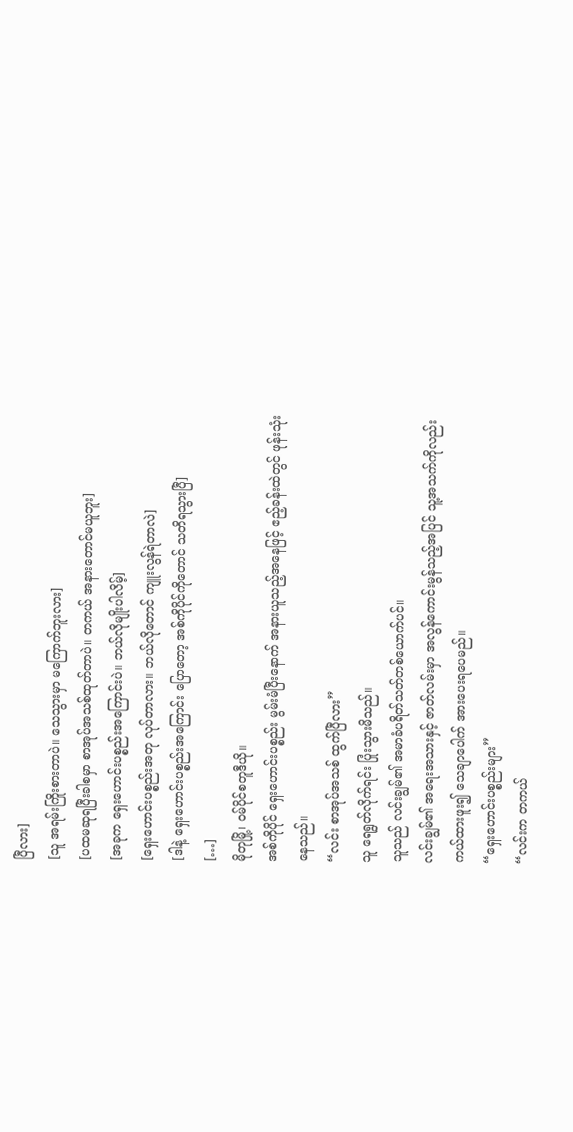ပြီလား]
[သူ အရမ်းကြိုးစားတာပဲ။ သေသွားမှာ မကြောက်ဘူးလား]
[ပထမဆုရပြီးခါစမှာ စာအုပ်အသစ်ထုတ်တာပဲ။ တကယ် အနားတောင်မယူဘူး]
[အခုက ရှေးဟောင်းပစ္စည်းအကြောင်းပဲ။ ဘယ်လိုမျိုးပါလိမ့်]
[ရှေးဟောင်းပစ္စည်းအတု လုပ်တာလား။ ဘယ်လိုတောင် ကျူးလွန်ရဲတာလဲ]
[ဒါနဲ့ ရှေးဟောင်းပစ္စည်းအကြောင်း ပြောတော့ အစ်ကိုပိုင်ကိုတောင် သတိရသွားပြီ]
[…]
မိုတုမြို့၊ ဝမ်ပိုင်စတူဒီယို။
အစ်ကိုပိုင် ရှေးဟောင်းပစ္စည်း မွမ်းမံပြီးနောက် အနားယူသည့်အနေဖြင့် ဧည့်ခန်းထဲတွင် ဖုန်းသုံးနေသည်။
“လင်း စာအုပ်အသစ် ထွက်ပြီလား”
သူ ရေရွတ်လိုက်ရင်း ပြုံးသွားမိသည်။
သူသည် လင်းချွမ်၏ အမာခံပရိတ်သတ်တစ်ယောက်ပင်။
လင်းချွမ်၏ အရေးအသားနှင့် ဇာတ်လမ်းမှာ အလွန်ကောင်းမွန်သည့်အပြင် သူ့အသက်ကိုလည်း ကယ်ထားဖူး၍ သေချာပေါက် အားပေးရပေမည်။
“ရှေးဟောင်းပစ္စည်းများ”
“လင်းက တကယ်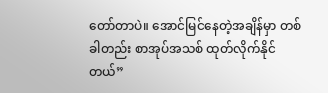တော်တာပဲ။ အောင်မြင်နေတဲ့အချိန်မှာ တစ်ခါတည်း စာအုပ်အသစ် ထုတ်လိုက်နိုင်တယ်”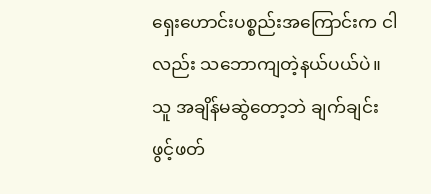ရှေးဟောင်းပစ္စည်းအကြောင်းက ငါလည်း သဘောကျတဲ့နယ်ပယ်ပဲ။
သူ အချိန်မဆွဲတော့ဘဲ ချက်ချင်း ဖွင့်ဖတ်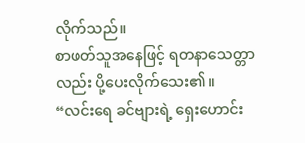လိုက်သည်။
စာဖတ်သူအနေဖြင့် ရတနာသေတ္တာလည်း ပို့ပေးလိုက်သေး၏။
“လင်းရေ ခင်ဗျားရဲ့ ရှေးဟောင်း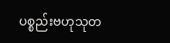ပစ္စည်းဗဟုသုတ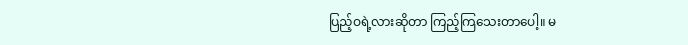ပြည့်ဝရဲ့လားဆိုတာ ကြည့်ကြသေးတာပေါ့။ မ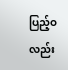ပြည့်ဝလည်း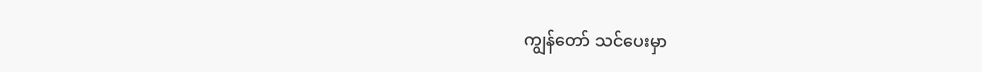ကျွန်တော် သင်ပေးမှာ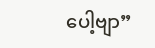ပေါ့ဗျာ”